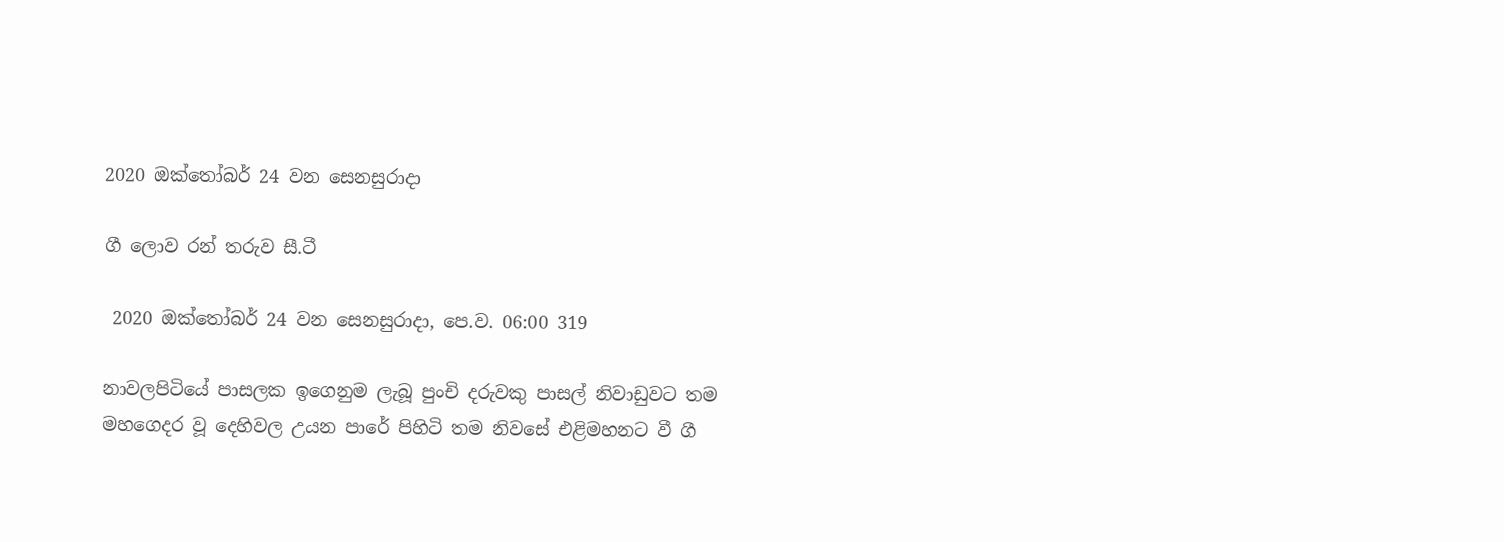2020 ඔක්තෝබර් 24 වන සෙනසුරාදා

ගී ලොව රන් තරුව සී.ටී

 2020 ඔක්තෝබර් 24 වන සෙනසුරාදා, පෙ.ව. 06:00 319

නාවලපිටියේ පාසලක ඉගෙනුම ලැබූ පුංචි දරුවකු පාසල් නිවාඩුවට තම මහගෙදර වූ දෙහිවල උයන පාරේ පිහිටි තම නිවසේ එළිමහනට වී ගී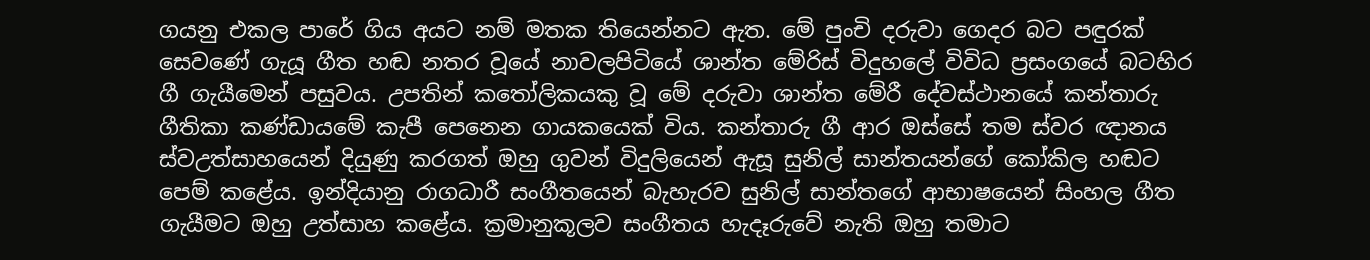ගයනු එකල පාරේ ගිය අයට නම් මතක තියෙන්නට ඇත. මේ පුංචි දරුවා ගෙදර බට පඳුරක් සෙවණේ ගැයූ ගීත හඬ නතර වූයේ නාවලපිටියේ ශාන්ත මේරිස් විදුහලේ විවිධ ප්‍රසංගයේ බටහිර ගී ගැයීමෙන් පසුවය. උපතින් කතෝලිකයකු වූ මේ දරුවා ශාන්ත මේරී දේවස්ථානයේ කන්තාරු ගීතිකා කණ්ඩායමේ කැපී පෙනෙන ගායකයෙක් විය. කන්තාරු ගී ආර ඔස්සේ තම ස්වර ඥානය ස්වඋත්සාහයෙන් දියුණු කරගත් ඔහු ගුවන් විදුලියෙන් ඇසූ සුනිල් සාන්තයන්ගේ කෝකිල හඬට පෙම් කළේය. ඉන්දියානු රාගධාරී සංගීතයෙන් බැහැරව සුනිල් සාන්තගේ ආභාෂයෙන් සිංහල ගීත ගැයීමට ඔහු උත්සාහ කළේය. ක්‍රමානුකූලව සංගීතය හැදෑරුවේ නැති ඔහු තමාට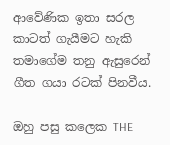ආවේණික ඉතා සරල කාටත් ගැයීමට හැකි තමාගේම තනු ඇසුරෙන් ගීත ගයා රටක් පිනවීය.

ඔහු පසු කලෙක THE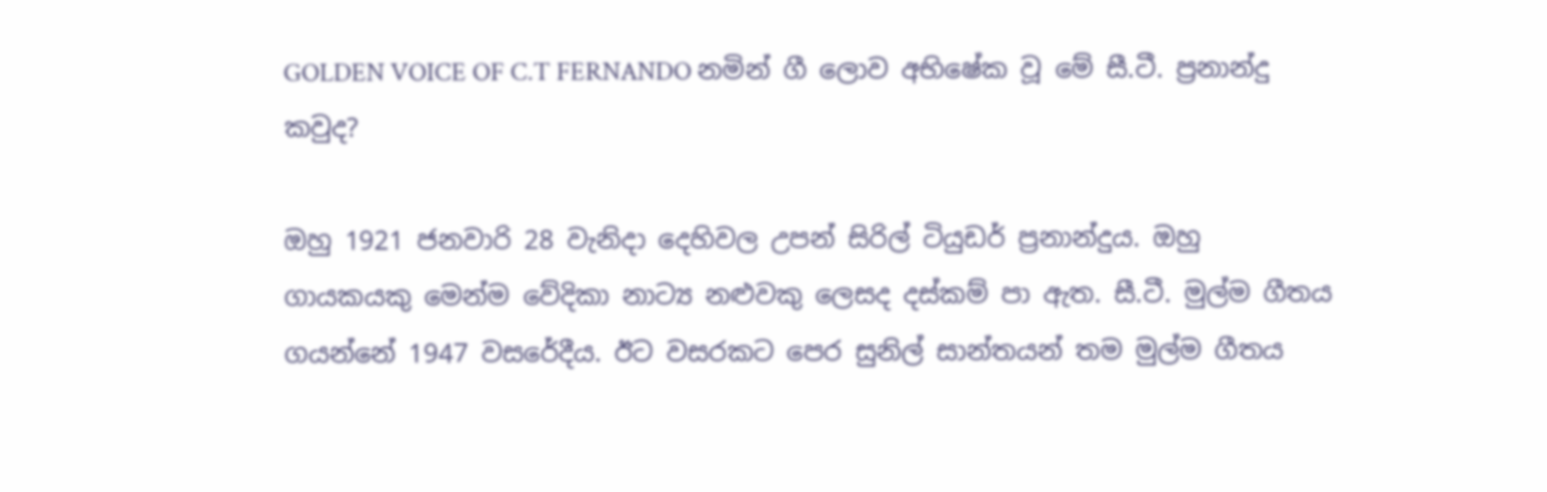GOLDEN VOICE OF C.T FERNANDO නමින් ගී ලොව අභිෂේක වූ මේ සී.ටී. ප්‍රනාන්දු කවුද?

ඔහු 1921 ජනවාරි 28 වැනිදා දෙහිවල උපන් සිරිල් ටියුඩර් ප්‍රනාන්දුය. ඔහු ගායකයකු මෙන්ම වේදිකා නාට්‍ය නළුවකු ලෙසද දස්කම් පා ඇත. සී.ටී. මුල්ම ගීතය ගයන්නේ 1947 වසරේදීය. ඊට වසරකට පෙර සුනිල් සාන්තයන් තම මුල්ම ගීතය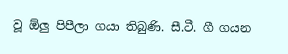වූ ඕලු පිපීලා ගයා තිබුණි. සී.ටී. ගී ගයන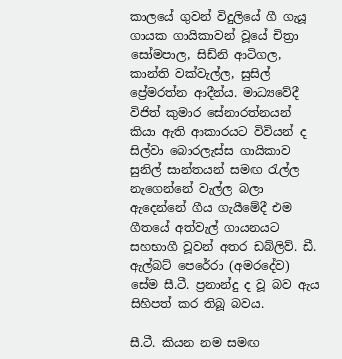කාලයේ ගුවන් විදුලියේ ගී ගැයූ ගායක ගායිකාවන් වූයේ චිත්‍රා සෝමපාල, සිඩ්නි ආටිගල, කාන්ති වක්වැල්ල, සුසිල් ප්‍රේමරත්න ආදීන්ය. මාධ්‍යවේදී විජිත් කුමාර සේනාරත්නයන් කියා ඇති ආකාරයට විවියන් ද සිල්වා බොරලැස්ස ගායිකාව සුනිල් සාන්තයන් සමඟ රැල්ල නැගෙන්නේ වැල්ල බලා ඇදෙන්නේ ගීය ගැයීමේදී එම ගීතයේ අත්වැල් ගායනයට සහභාගී වූවන් අතර ඩබ්ලිව්. ඩී. ඇල්බට් පෙරේරා (අමරදේව) සේම සී.ටී. ප්‍රනාන්දු ද වූ බව ඇය සිහිපත් කර තිබූ බවය.

සී.ටී. කියන නම සමඟ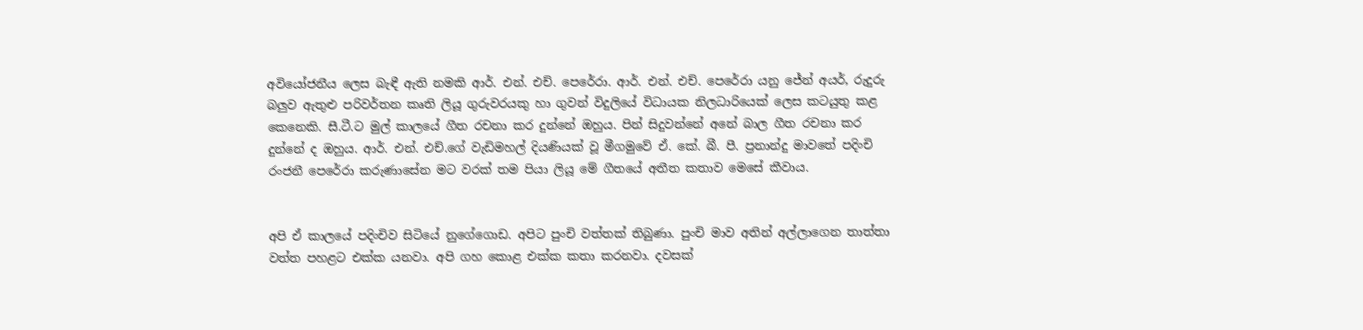අවියෝජනීය ලෙස බැඳී ඇති නමකි ආර්. එන්. එච්. පෙරේරා. ආර්. එන්. එච්. පෙරේරා යනු ජේන් අයර්, රුදුරු බලුව ඇතුළු පරිවර්තන කෘති ලියූ ගුරුවරයකු හා ගුවන් විදුලියේ විධායක නිලධාරියෙක් ලෙස කටයුතු කළ කෙනෙකි. සී.ටී.ට මුල් කාලයේ ගීත රචනා කර දුන්නේ ඔහුය. පින් සිදුවන්නේ අනේ බාල ගීත රචනා කර දුන්නේ ද ඔහුය. ආර්. එන්. එච්.ගේ වැඩිමහල් දියණියක් වූ මීගමුවේ ඒ. කේ. බී. පී. ප්‍රනාන්දු මාවතේ පදිංචි රංජනී පෙරේරා කරුණාසේන මට වරක් තම පියා ලියූ මේ ගීතයේ අතීත කතාව මෙසේ කීවාය.


අපි ඒ කාලයේ පදිංචිව සිටියේ නුගේගොඩ. අපිට පුංචි වත්තක් තිබුණා. පුංචි මාව අතින් අල්ලාගෙන තාත්තා වත්ත පහළට එක්ක යනවා. අපි ගහ කොළ එක්ක කතා කරනවා. දවසක්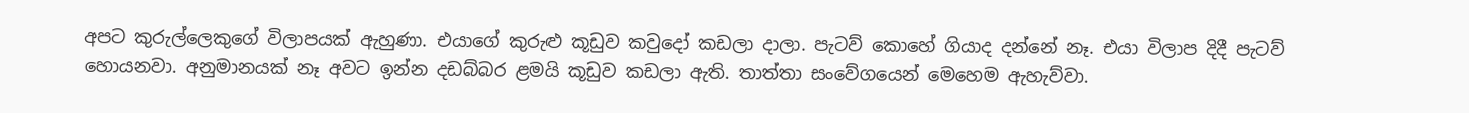අපට කුරුල්ලෙකුගේ විලාපයක් ඇහුණා. එයාගේ කුරුළු කූඩුව කවුදෝ කඩලා දාලා. පැටව් කොහේ ගියාද දන්නේ නෑ. එයා විලාප දිදී පැටව් හොයනවා. අනුමානයක් නෑ අවට ඉන්න දඩබ්බර ළමයි කූඩුව කඩලා ඇති. තාත්තා සංවේගයෙන් මෙහෙම ඇහැව්වා.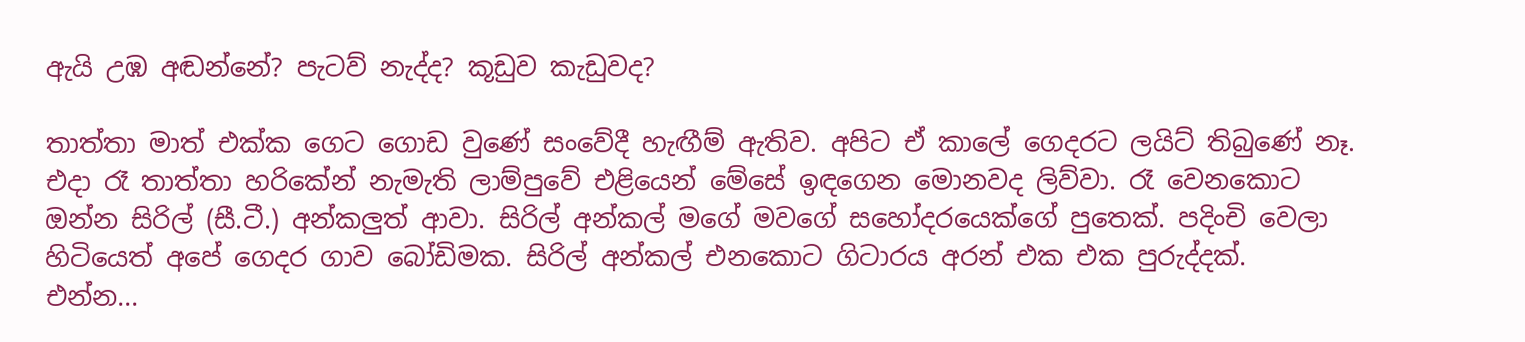ඇයි උඹ අඬන්නේ? පැටව් නැද්ද? කූඩුව කැඩුවද?

තාත්තා මාත් එක්ක ගෙට ගොඩ වුණේ සංවේදී හැඟීම් ඇතිව. අපිට ඒ කාලේ ගෙදරට ලයිට් තිබුණේ නෑ. එදා රෑ තාත්තා හරි‍කේන් නැමැති ලාම්පුවේ එළියෙන් මේසේ ඉඳගෙන මොනවද ලිව්වා. රෑ වෙනකොට ඔන්න සිරිල් (සී.ටී.) අන්කලුත් ආවා. සිරිල් අන්කල් මගේ මවගේ සහෝදරයෙක්ගේ පුතෙක්. පදිංචි වෙලා හිටියෙත් අපේ ගෙදර ගාව බෝඩිමක. සිරිල් අන්කල් එනකොට ගිටාරය අරන් එක එක පුරුද්දක්.
එන්න...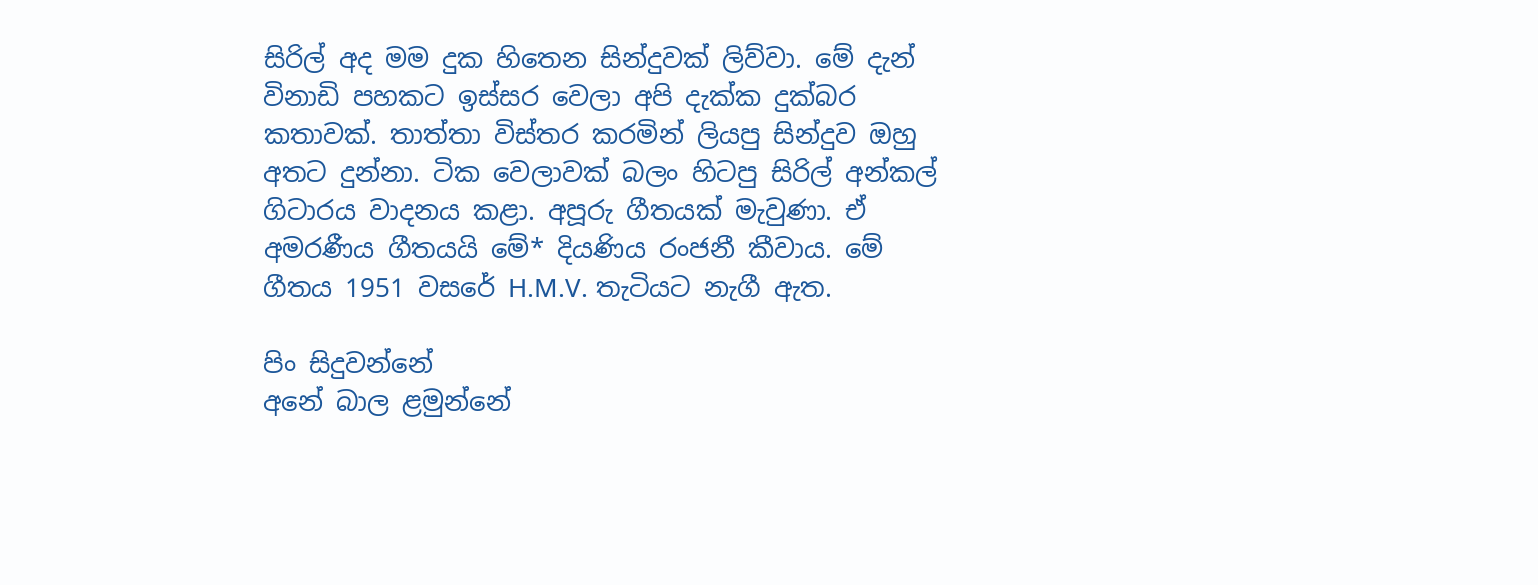සිරිල් අද මම දුක හිතෙන සින්දුවක් ලිව්වා. මේ දැන් විනාඩි පහකට ඉස්සර වෙලා අපි දැක්ක දුක්බර කතාවක්. තාත්තා විස්තර කරමින් ලියපු සින්දුව ඔහු අතට දුන්නා. ටික වෙලාවක් බලං හිටපු සිරිල් අන්කල් ගිටාරය වාදනය කළා. අපූරු ගීතයක් මැවුණා. ඒ අමරණීය ගීතයයි මේ* දියණිය රංජනී කීවාය. මේ ගීතය 1951 වසරේ H.M.V. තැටියට නැගී ඇත.

පිං සිදුවන්නේ
අනේ බාල ළමුන්නේ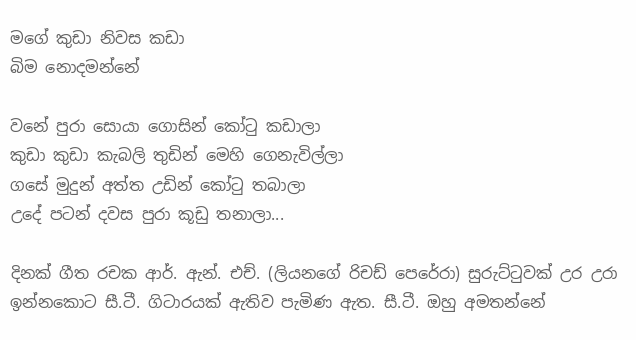මගේ කුඩා නිවස කඩා
බිම නොදමන්නේ

වනේ පුරා සොයා ගොසින් කෝටු කඩාලා
කුඩා කුඩා කැබලි තුඩින් මෙහි ගෙනැවිල්ලා
ගසේ මුදුන් අත්ත උඩින් කෝටු තබාලා
උදේ පටන් දවස පුරා කූඩු තනාලා...

දිනක් ගීත රචක ආර්. ඇන්. එච්. (ලියනගේ රිචඩ් පෙරේරා) සුරුට්ටුවක් උර උරා ඉන්නකොට සී.ටී. ගිටාරයක් ඇතිව පැමිණ ඇත. සී.ටී. ඔහු අමතන්නේ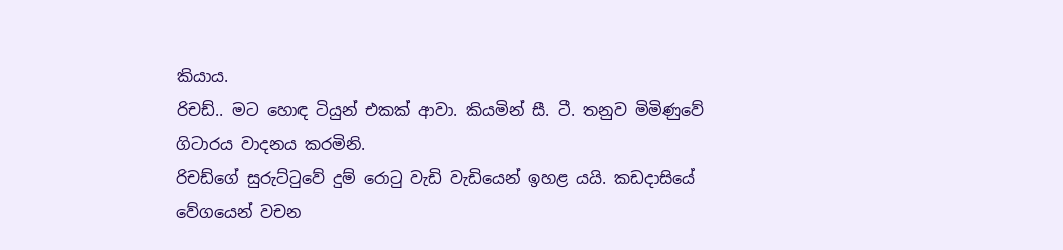කියාය.
රිචඩ්.. මට හොඳ ටියුන් එකක් ආවා. කියමින් සී. ටී. තනුව මිමිණුවේ ගිටාරය වාදනය කරමිනි.
රිචඩ්ගේ සුරුට්ටුවේ දුම් රොටු වැඩි වැඩියෙන් ඉහළ යයි. කඩදාසියේ වේගයෙන් වචන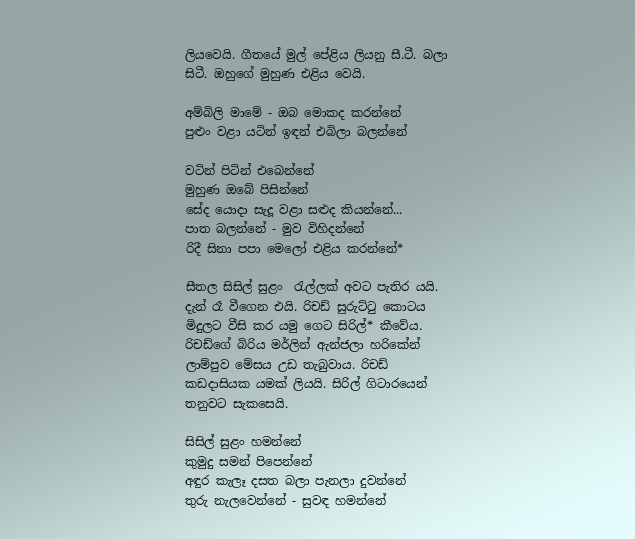ලියවෙයි. ගීතයේ මුල් පේළිය ලියනු සී.ටී. බලා සිටී. ඔහුගේ මුහුණ එළිය වෙයි.

අම්බිලි මාමේ - ඔබ මොකද කරන්නේ
පුළුං වළා යටින් ඉඳන් එබිලා බලන්නේ

වටින් පිටින් එබෙන්නේ
මුහුණ ඔබේ පිසින්නේ
සේද යොදා සැදූ වළා සළුද කියන්නේ...
පාත බලන්නේ - මුව විහිදන්නේ
රිදී සිනා පපා මෙලෝ එළිය කරන්නේ*

සීතල සිසිල් සුළං  රැල්ලක් අවට පැතිර යයි. දැන් රෑ වීගෙන එයි. රිචඩ් සුරුට්ටු කොටය මිදුලට වීසි කර යමු ගෙට සිරිල්* කීවේය. රිචඩ්ගේ බිරිය මර්ලින් ඇන්ජලා හරිකේන් ලාම්පුව මේසය උඩ තැබුවාය. රිචඩ් කඩදාසියක යමක් ලියයි. සිරිල් ගිටාරයෙන් තනුවට සැකසෙයි.

සිසිල් සුළං හමන්නේ
කුමුදු සමන් පිපෙන්නේ
අඳුර කැලෑ දසත බලා පැනලා දුවන්නේ
තුරු නැලවෙන්නේ - සුවඳ හමන්නේ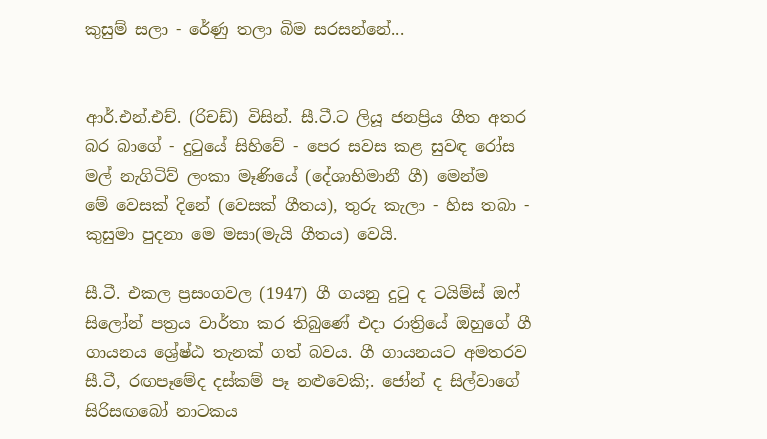කුසුම් සලා - රේණු තලා බිම සරසන්නේ...


ආර්.එන්.එච්. (රිචඩ්) විසින්. සී.ටී.ට ලියූ ජනප්‍රිය ගීත අතර බර බාගේ - දුටුයේ සිහිවේ - පෙර සවස කළ සුවඳ රෝස මල් නැගිටිව් ලංකා මෑණියේ (දේශාභිමානී ගී) මෙන්ම මේ ‍වෙසක් දිනේ (වෙසක් ගීතය), තුරු කැලා - හිස තබා - කුසුමා පුදනා මෙ මසා(මැයි ගීතය) වෙයි.

සී.ටී. එකල ප්‍රසංගවල (1947) ගී ගයනු දුටු ද ටයිම්ස් ඔෆ් සිලෝන් පත්‍රය වාර්තා කර තිබුණේ එදා රාත්‍රියේ ඔහුගේ ගී ගායනය ශ්‍රේෂ්ඨ තැනක් ගත් බවය. ගී ගායනයට අමතරව සී.ටී, රඟපෑමේද දස්කම් පෑ නළුවෙකි;. ජෝන් ද සිල්වාගේ සිරිසඟබෝ නාටකය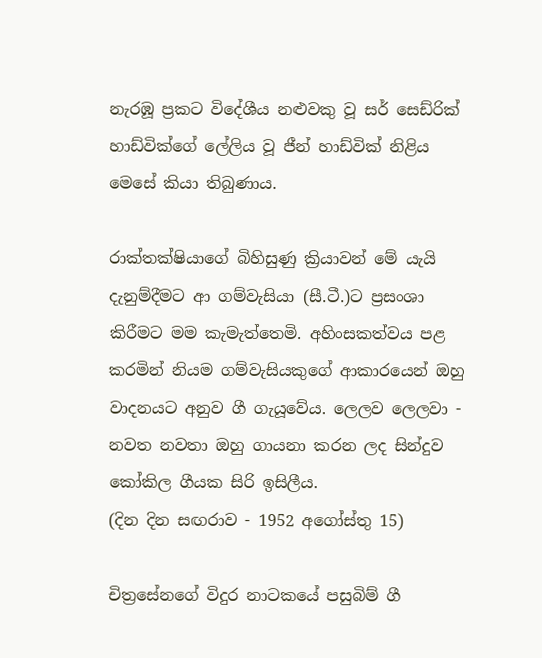නැරඹූ ප්‍රකට විදේශීය නළුවකු වූ සර් සෙඩ්රික් හාඩ්වික්ගේ ලේලිය වූ ජීන් හාඩ්වික් නිළිය මෙසේ කියා තිබුණාය.

රාක්තක්ෂියාගේ බිහිසුණු ක්‍රියාවන් මේ යැයි දැනුම්දීමට ආ ගම්වැසියා (සී.ටී.)ට ප්‍රසංශා කිරීමට මම කැමැත්තෙමි. අහිංසකත්වය පළ කරමින් නියම ගම්වැසියකුගේ ආකාරයෙන් ඔහු වාදනයට අනුව ගී ගැයූවේය. ලෙලව ලෙලවා - නවත නවතා ඔහු ගායනා කරන ලද සින්දුව කෝකිල ගීයක සිරි ඉසිලීය.
(දින දින සඟරාව - 1952 අගෝස්තු 15)

චිත්‍රසේනගේ විදුර නාටකයේ පසුබිම් ගී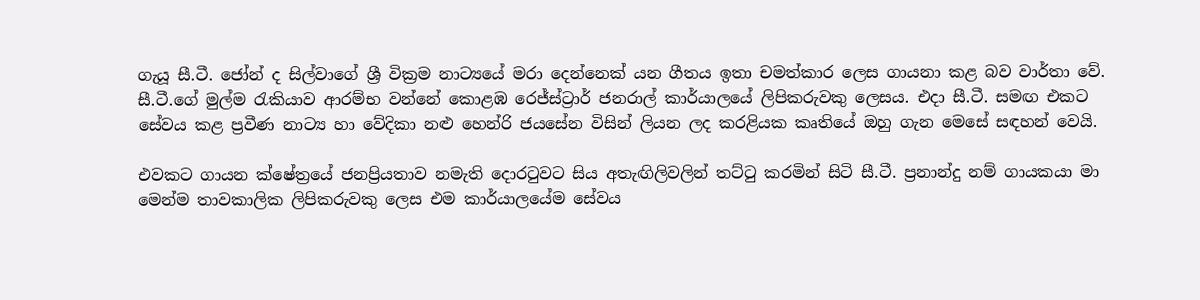ගැයූ සී.ටී. ජෝන් ද සිල්වාගේ ශ්‍රී වික්‍රම නාට්‍යයේ මරා දෙන්නෙක් යන ගීතය ඉතා චමත්කාර ලෙස ගායනා කළ බව වාර්තා වේ.
සී.ටී.ගේ මුල්ම රැකියාව ආරම්භ වන්නේ කොළඹ රෙජ්ස්ට්‍රාර් ජනරාල් කාර්යාලයේ ලිපිකරුවකු ලෙසය. එදා සී.ටී. සමඟ එකට සේවය කළ ප්‍රවීණ නාට්‍ය හා වේදිකා නළු හෙන්රි ජයසේන විසින් ලියන ලද කරළියක කෘතියේ ඔහු ගැන මෙසේ සඳහන් වෙයි.

එවකට ගායන ක්ෂේත්‍රයේ ජනප්‍රියතාව නමැති දොරටුවට සිය අතැඟිලිවලින් තට්ටු කරමින් සිටි සී.ටී. ප්‍රනාන්දු නම් ගායකයා මා මෙන්ම තාවකාලික ලිපිකරුවකු ලෙස එම කාර්යාලයේම සේවය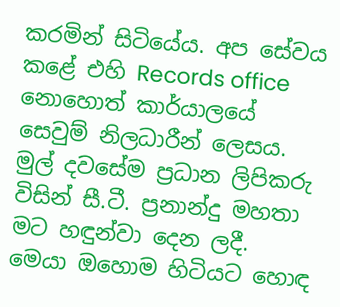කරමින් සිටියේය. අප සේවය කළේ එහි Records office නොහොත් කාර්යාලයේ සෙවුම් නිලධාරීන් ලෙසය. මුල් දවසේම ප්‍රධාන ලිපිකරු විසින් සී.ටී. ප්‍රනාන්දු මහතා මට හඳුන්වා දෙන ලදී.
මෙයා ඔහොම හිටියට හොඳ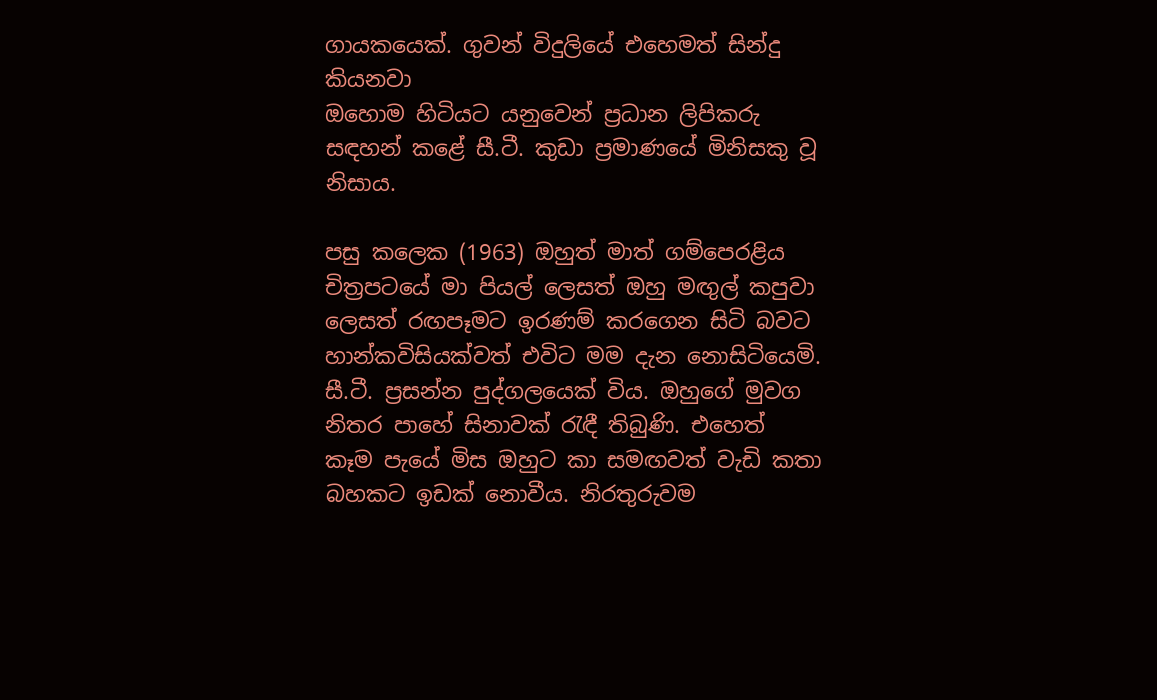ගායකයෙක්. ගුවන් විදුලියේ එහෙමත් සින්දු කියනවා
ඔහොම හිටියට යනුවෙන් ප්‍රධාන ලිපිකරු සඳහන් කළේ සී.ටී. කුඩා ප්‍රමාණයේ මිනිසකු වූ නිසාය.

පසු කලෙක (1963) ඔහුත් මාත් ගම්පෙරළිය චිත්‍රපටයේ මා පියල් ලෙසත් ඔහු මඟුල් කපුවා ලෙසත් රඟපෑමට ඉරණම් කරගෙන සිටි බවට හාන්කවිසියක්වත් එවිට මම දැන නොසිටියෙමි. සී.ටී. ප්‍රසන්න පුද්ගලයෙක් විය. ඔහුගේ මුවග නිතර පාහේ සිනාවක් රැඳී තිබුණි. එහෙත් කෑම පැයේ මිස ඔහුට කා සමඟවත් වැඩි කතා බහකට ඉඩක් නොවීය. නිරතුරුවම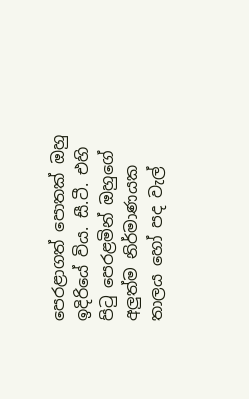පෙරළාගත් පොතක් ඔහු ඉදිරියේ විය. සී.ටී. එහි පිටු පෙරළමින් ඔහුගේ අලුත්ම නිර්මාණයක තාලය හෝ පද වැල්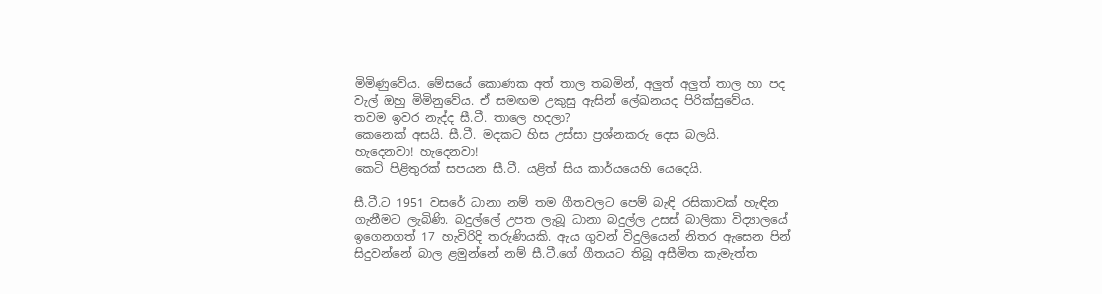මිමිණුවේය. මේසයේ කොණක අත් තාල තබමින්, අලුත් අලුත් තාල හා පද වැල් ඔහු මිමිනුවේය. ඒ සමඟම උකුසු ඇසින් ලේඛනයද පිරික්සුවේය.
තවම ඉවර නැද්ද සී.ටී. තාලෙ හදලා?
කෙනෙක් අසයි. සී.ටී. මදකට හිස උස්සා ප්‍රශ්නකරු දෙස බලයි.
හැදෙනවා! හැදෙනවා!
කෙටි පිළිතුරක් සපයන සී.ටී. යළිත් සිය කාර්යයෙහි යෙදෙයි.

සී.ටී.ට 1951 වසරේ ධානා නම් තම ගීතවලට පෙම් බැඳි රසිකාවක් හැඳින ගැනීමට ලැබිණි. බදුල්ලේ උපත ලැබූ ධානා බදුල්ල උසස් බාලිකා විද්‍යාලයේ ඉගෙනගත් 17 හැවිරිදි තරුණියකි. ඇය ගුවන් විදුලියෙන් නිතර ඇසෙන පින් සිදුවන්නේ බාල ළමුන්නේ නම් සී.ටී.ගේ ගීතයට තිබූ අසීමිත කැමැත්ත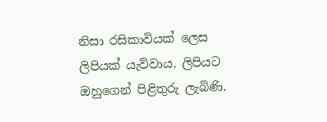නිසා රසිකාවියක් ලෙස ලිපියක් යැව්වාය. ලිපියට ඔහුගෙන් පිළිතුරු ලැබිණි.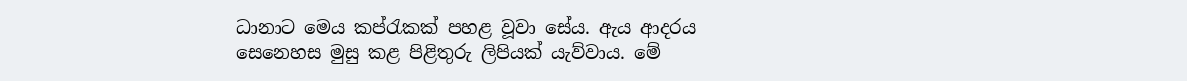ධානාට මෙය කප්රැකක් පහළ වූවා සේය. ඇය ආදරය සෙනෙහස මුසු කළ පිළිතුරු ලිපියක් යැව්වාය. මේ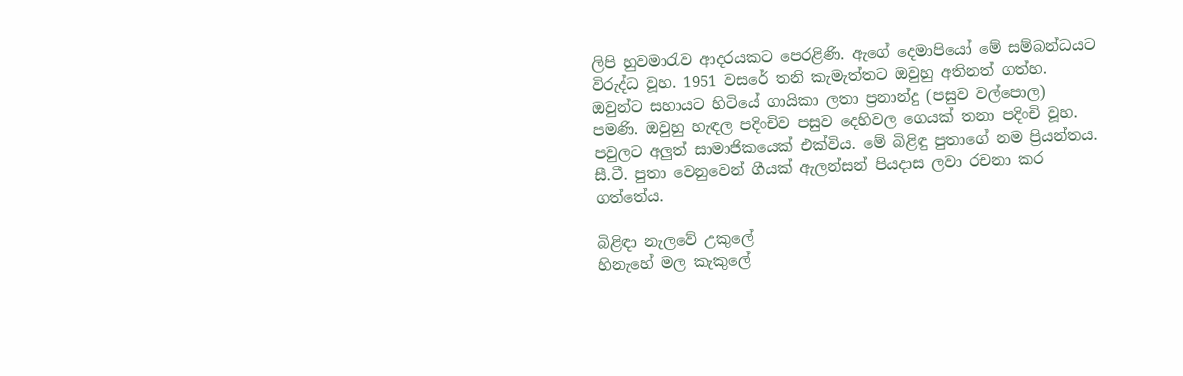ලිපි හුවමාරැව ආදරයකට පෙරළිණි. ඇගේ දෙමාපියෝ මේ සම්බන්ධයට විරුද්ධ වූහ. 1951 වසරේ තනි කැමැත්තට ඔවුහු අතිනත් ගත්හ. ඔවුන්ට සහායට හිටියේ ගායිකා ලතා ප්‍රනාන්දු (පසුව වල්පොල) පමණි. ඔවුහු හැඳල පදිංචිව පසුව දෙහිවල ගෙයක් තනා පදිංචි වූහ. පවුලට අලුත් සාමාජිකයෙක් එක්විය. මේ බිළිඳු පුතාගේ නම ප්‍රියන්තය. සී.ටී. පුතා වෙනුවෙන් ගීයක් ඇලන්සන් පියදාස ලවා රචනා කර ගත්තේය.

බිළිඳා නැලවේ උකුලේ
හිනැහේ මල කැකුලේ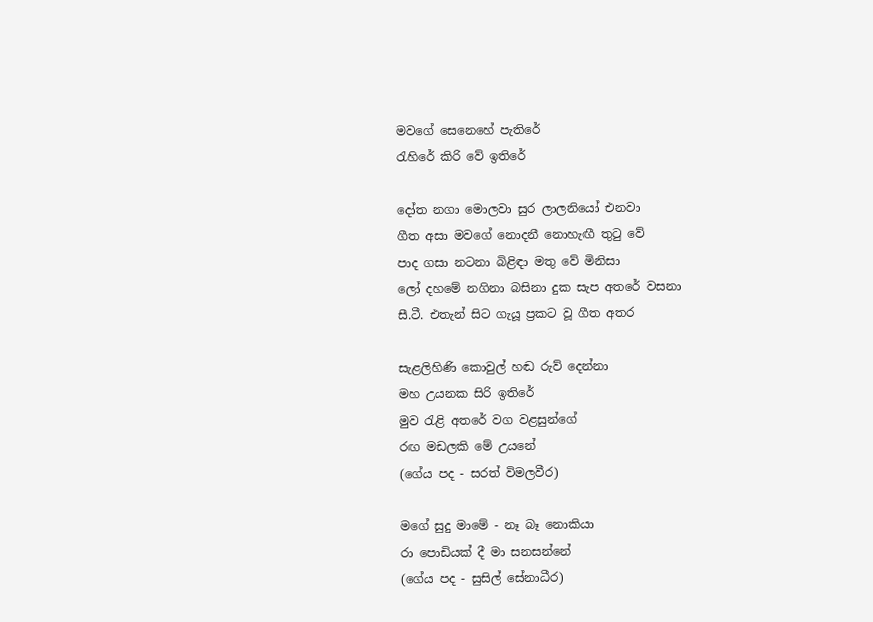මවගේ සෙනෙහේ පැතිරේ
රැහිරේ කිරි වේ ඉතිරේ

දෝත නගා මොලවා සුර ලාලනියෝ එනවා
ගීත අසා මවගේ නොදනී නොහැඟී තුටු වේ
පාද ගසා නටනා බිළිඳා මතු වේ මිනිසා
ලෝ දහමේ නගිනා බසිනා දුක සැප අතරේ වසනා
සී.ටී. එතැන් සිට ගැයූ ප්‍රකට වූ ගීත අතර

සැළලිහිණි කොවුල් හඬ රුව් දෙන්නා
මහ උයනක සිරි ඉතිරේ
මුව රැළි අතරේ වග වළසුන්ගේ
රඟ මඩලකි මේ උයනේ
(ගේය පද - සරත් විමලවීර)

මගේ සුදු මාමේ - නෑ බෑ නොකියා
රා පොඩියක් දී මා සනසන්නේ
(ගේය පද - සුසිල් සේනාධීර)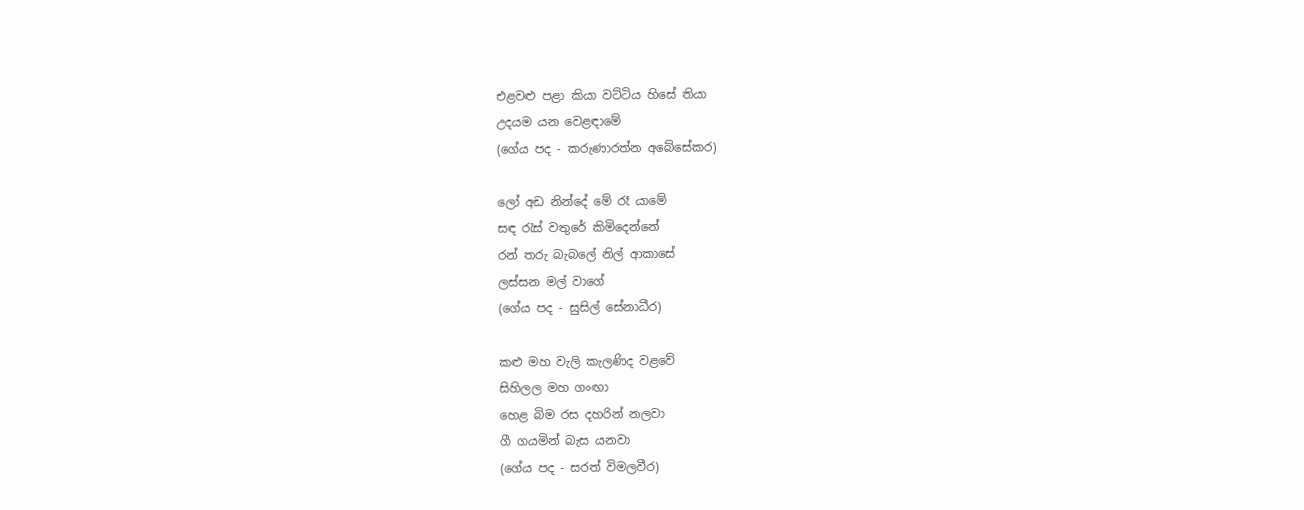එළවළු පළා කියා වට්ටිය හිසේ තියා
උදයම යන වෙළඳාමේ
(ගේය පද - කරුණාරත්න අබේසේකර)

ලෝ අඩ නින්දේ මේ රෑ යාමේ
සඳ රැස් වතුරේ කිමිදෙන්නේ
රන් තරු බැබලේ නිල් ආකාසේ
ලස්සන මල් වාගේ
(ගේය පද - සුසිල් සේනාධීර)

කළු මහ වැලි කැලණිද වළවේ
සිහිලල මහ ගංඟා
හෙළ බිම රස දහරින් නලවා
ගී ගයමින් බැස යනවා
(ගේය පද - සරත් විමලවීර)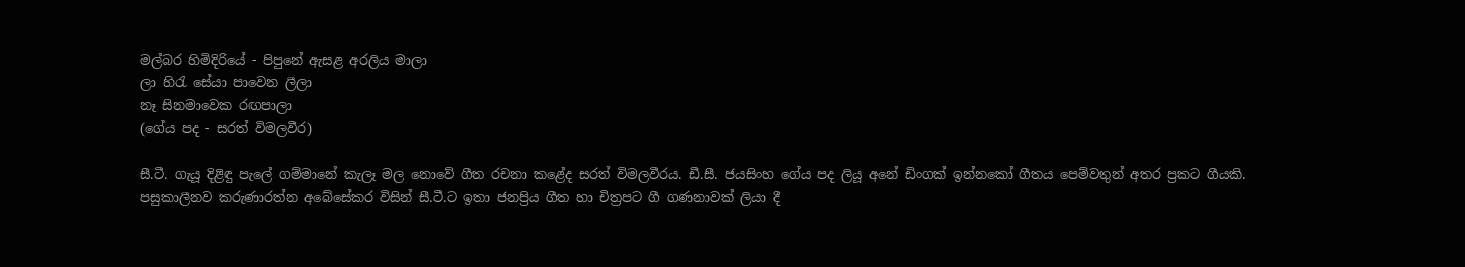මල්බර හිමිදිරියේ - පිපුනේ ඇසළ අරලිය මාලා
ලා හිරැ සේයා පාවෙන ලීලා
නෑ සිනමාවෙක රඟපාලා
(ගේය පද - සරත් විමලවීර)

සී.ටී. ගැයූ දිළිඳු පැලේ ගම්මානේ කැලෑ මල නොවේ ගීත රචනා කළේද සරත් විමලවීරය. ඩී.සී. ජයසිංහ ගේය පද ලියූ අනේ ඩිංගක් ඉන්නකෝ ගීතය පෙම්වතුන් අතර ප්‍රකට ගීයකි.
පසුකාලීනව කරුණාරත්න අබේසේකර විසින් සී.ටී.ට ඉතා ජනප්‍රිය ගීත හා චිත්‍රපට ගී ගණනාවක් ලියා දී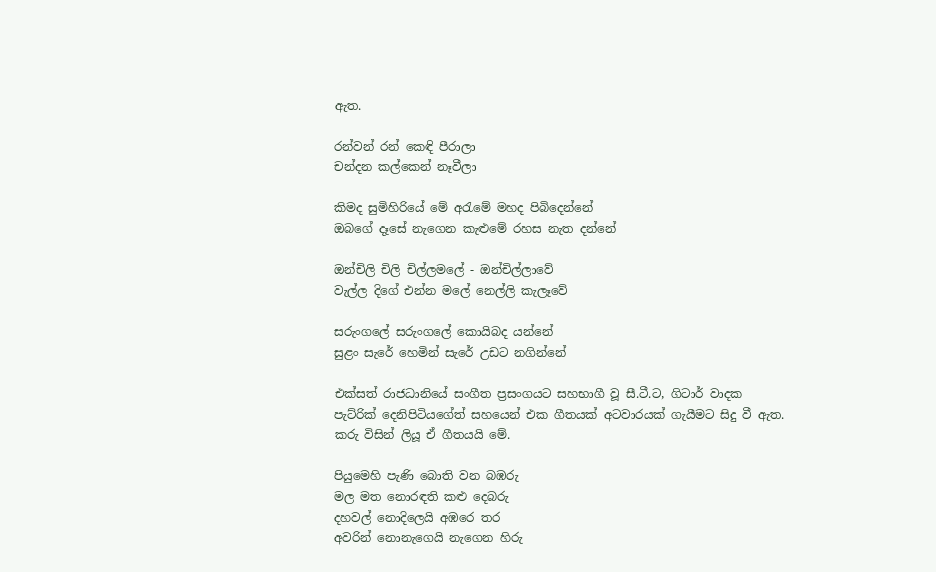ඇත.

රන්වන් රන් කෙඳි පීරාලා
චන්දන කල්කෙන් නෑවීලා

කිමද සුමිහිරියේ මේ අරැමේ මහද පිබිදෙන්නේ
ඔබගේ දෑසේ නැගෙන කැළුමේ රහස නැත දන්නේ

ඔන්චිලි චිලි චිල්ලමලේ - ඔන්චිල්ලාවේ
වැල්ල දිගේ එන්න මලේ නෙල්ලි කැලෑවේ

සරුංගලේ සරුංගලේ කොයිබද යන්නේ
සුළං සැරේ හෙමින් සැරේ උඩට නගින්නේ

එක්සත් රාජධානියේ සංගීත ප්‍රසංගයට සහභාගී වූ සී.ටී.ට, ගිටාර් වාදක පැට්රික් දෙනිපිටියගේත් සහයෙන් එක ගීතයක් අටවාරයක් ගැයීමට සිදු වී ඇත. කරු විසින් ලියූ ඒ ගීතයයි මේ.

පියුමෙහි පැණි බොති වන බඹරු
මල මත නොරඳති කළු දෙබරු
දහවල් නොදිලෙයි අඹරෙ තර
අවරින් නොනැගෙයි නැගෙන හිරු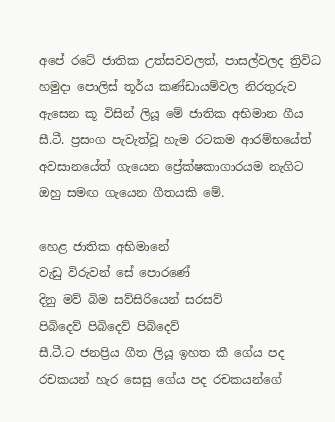අපේ රටේ ජාතික උත්සවවලත්, පාසල්වලද ත්‍රිවිධ හමුදා පොලිස් තූර්ය කණ්ඩායම්වල නිරතුරුව ඇසෙන කූ විසින් ලියූ මේ ජාතික අභිමාන ගීය සී.ටී. ප්‍රසංග පැවැත්වූ හැම රටකම ආරම්භයේත් අවසානයේත් ගැයෙන ප්‍රේක්ෂකාගාරයම නැගිට ඔහු සමඟ ගැයෙන ගීතයකි මේ.

හෙළ ජාතික අභිමානේ
වැඩු විරුවන් සේ පොරණේ
දිනු මව් බිම සව්සිරියෙන් සරසව්
පිබිදෙව් පිබිදෙව් පිබිදෙව්
සී.ටී.ට ජනප්‍රිය ගීත ලියූ ඉහත කී ගේය පද රචකයන් හැර සෙසු ගේය පද රචකයන්ගේ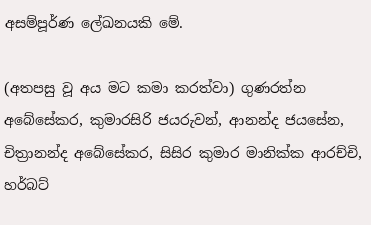අසම්පූර්ණ ලේඛනයකි මේ.

(අතපසු වූ අය මට කමා කරත්වා) ගුණරත්න අබේසේකර, කුමාරසිරි ජයරුවන්, ආනන්ද ජයසේන, චිත්‍රානන්ද අබේසේකර, සිසිර කුමාර මානික්ක ආරච්චි, හර්බට්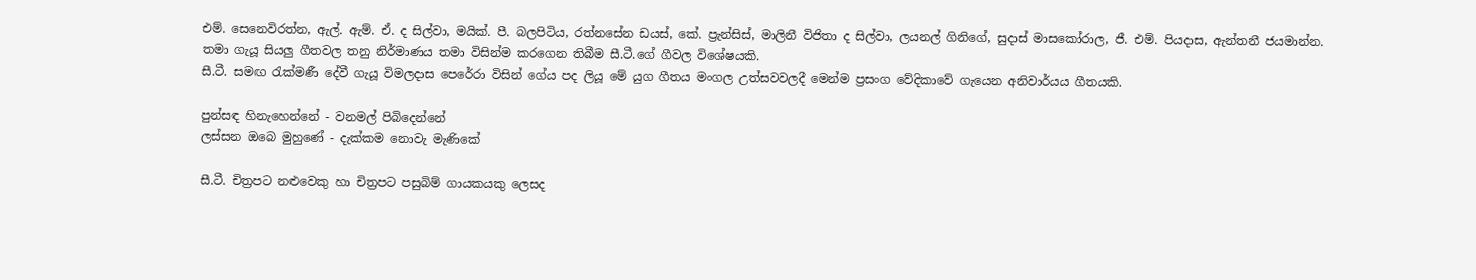එම්. සෙනෙවිරත්න, ඇල්. ඇම්. ඒ. ද සිල්වා, මයික්. පී. බලපිටිය, රත්නසේන ඩයස්, කේ. ප්‍රැන්සිස්, මාලිනී විජිතා ද සිල්වා, ලයනල් ගිනිගේ, සුදාස් මාසකෝරාල, ජී. එම්. පියදාස, ඇන්තනී ජයමාන්න.
තමා ගැයූ සියලු ගීතවල තනු නිර්මාණය තමා විසින්ම කරගෙන තිබීම සී.ටී.ගේ ගීවල විශේෂයකි.
සී.ටී. සමඟ රැක්මණී දේවී ගැයූ විමලදාස පෙරේරා විසින් ගේය පද ලියූ මේ යුග ගීතය මංගල උත්සවවලදී මෙන්ම ප්‍රසංග වේදිකාවේ ගැයෙන අනිවාර්යය ගීතයකි.

පුන්සඳ හිනැහෙන්නේ - වනමල් පිබිදෙන්නේ
ලස්සන ඔබෙ මුහුණේ - දැක්කම නොවැ මැණිකේ

සී.ටී. චිත්‍රපට නළුවෙකු හා චිත්‍රපට පසුබිම් ගායකයකු ලෙසද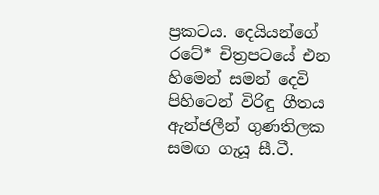ප්‍රකටය. දෙයියන්ගේ රටේ* චිත්‍රපටයේ එන හිමෙන් සමන් දෙවි පිහිටෙන් විරිඳු ගීතය ඇන්ජලීන් ගුණතිලක සමඟ ගැයූ සී.ටී.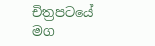චිත්‍රපටයේ මග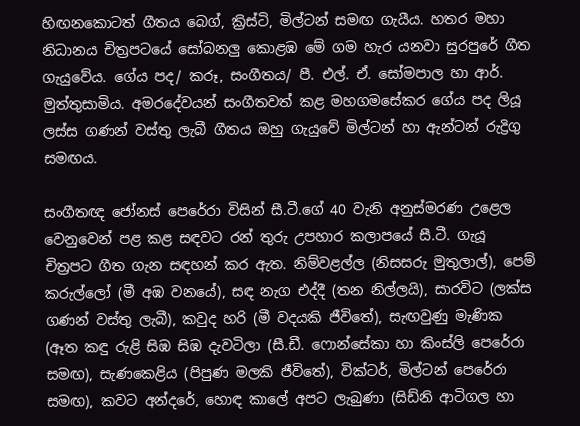හිඟනකොටත් ගීතය බෙග්, ක්‍රිස්ටි, මිල්ටන් සමඟ ගැයීය. හතර මහා නිධානය චිත්‍රපටයේ සෝබනලු කොළඹ මේ ගම හැර යනවා සුරපුරේ ගීත ගැයුවේය. ගේය පද/ කරූ, සංගීතය/ පී. එල්. ඒ. සෝමපාල හා ආර්. මුත්තුසාමිය. අමරදේවයන් සංගීතවත් කළ මහගමසේකර ගේය පද ලියූ ලස්ස ගණන් වස්තු ලැබී ගීතය ඔහු ගැයුවේ මිල්ටන් හා ඇන්ටන් රුද්‍රිගු සමඟය.

සංගීතඥ ජෝනස් පෙරේරා විසින් සී.ටී.ගේ 40 වැනි අනුස්මරණ උළෙල වෙනුවෙන් පළ කළ සඳවට රන් තුරු උපහාර කලාපයේ සී.ටී. ගැයූ චිත්‍රපට ගීත ගැන සඳහන් කර ඇත. නිම්වළල්ල (නිසසරු මුතුලාල්), පෙම් කරුල්ලෝ (මී අඹ වනයේ), සඳ නැග එද්දී (තන නිල්ලයි), සාරවිට (ලක්ස ගණන් වස්තු ලැබී), කවුද හරි (මී වදයකි ජීවිතේ), සැඟවුණු මැණික (ඈත කඳු රුළි සිඹ සිඹ දැවටිලා (සී.ඩී. ෆොන්සේකා හා කිංස්ලි පෙරේරා සමඟ), සැණකෙළිය (පිපුණ මලකි ජීවිතේ), වික්ටර්, මිල්ටන් පෙරේරා සමඟ), කවට අන්දරේ, හොඳ කාලේ අපට ලැබුණා (සිඩ්නි ආටිගල හා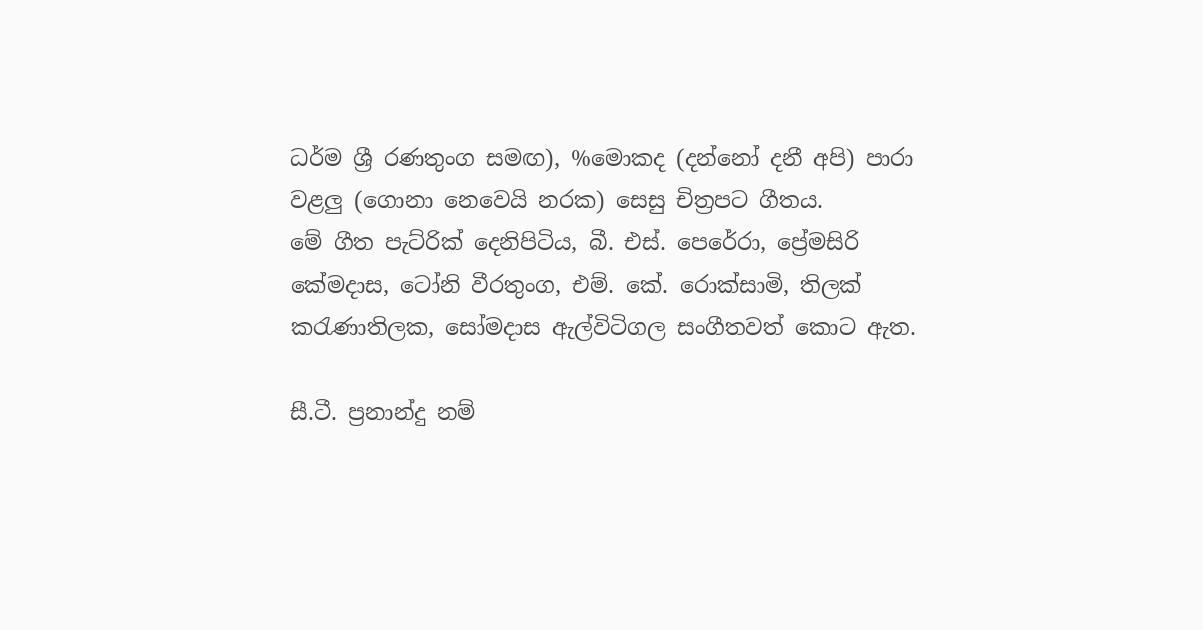ධර්ම ශ්‍රී රණතුංග සමඟ), %මොකද (දන්නෝ දනී අපි) පාරා වළලු (ගොනා නෙවෙයි නරක) සෙසු චිත්‍රපට ගීතය.
මේ ගීත පැට්රික් දෙනිපිටිය, බී. එස්. පෙරේරා, ප්‍රේමසිරි කේමදාස, ටෝනි වීරතුංග, එම්. කේ. රොක්සාමි, තිලක් කරැණාතිලක, සෝමදාස ඇල්විටිගල සංගීතවත් කොට ඇත.

සී.ටී. ප්‍රනාන්දු නම්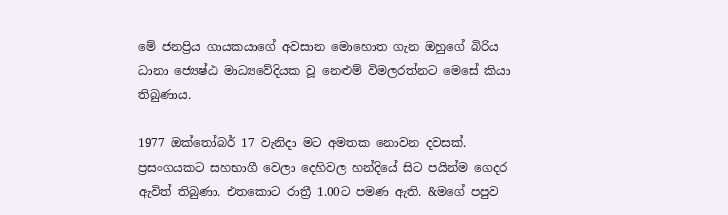මේ ජනප්‍රිය ගායකයාගේ අවසාන මොහොත ගැන ඔහුගේ බිරිය ධානා ජ්‍යෙෂ්ඨ මාධ්‍යවේදියක වූ නෙළුම් විමලරත්නට මෙසේ කියා තිබුණාය.

1977 ඔක්තෝබර් 17 වැනිදා මට අමතක නොවන දවසක්. ප්‍රසංගයකට සහභාගී වෙලා දෙහිවල හන්දියේ සිට පයින්ම ගෙදර ඇවිත් තිබුණා. එතකොට රාත්‍රී 1.00ට පමණ ඇති. &මගේ පපුව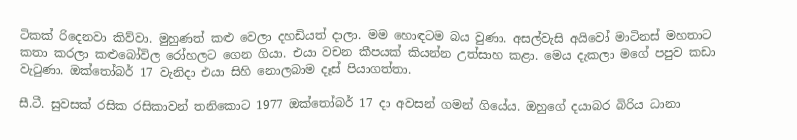ටිකක් රිදෙනවා කිව්වා. මුහුණත් කළු වෙලා දහඩියත් දාලා. මම හොඳටම බය වුණා. අසල්වැසි අයිවෝ මාටිනස් මහතාට කතා කරලා කළුබෝවිල රෝහලට ගෙන ගියා. එයා වචන කීපයක් කියන්න උත්සාහ කළා. මෙය දැකලා මගේ පපුව කඩා වැටුණා. ඔක්තෝබර් 17 වැනිදා එයා සිහි නොලබාම දෑස් පියාගත්තා.

සී.ටී. සුවසක් රසික රසිකාවන් තනිකොට 1977 ඔක්තෝබර් 17 දා අවසන් ගමන් ගියේය. ඔහුගේ දයාබර බිරිය ධානා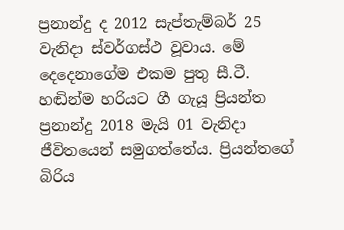ප්‍රනාන්දු ද 2012 සැප්තැම්බර් 25 වැනිදා ස්වර්ගස්ථ වූවාය. මේ දෙදෙනාගේම එකම පුතු සී.ටී. හඬින්ම හරියට ගී ගැයූ ප්‍රියන්ත ප්‍රනාන්දු 2018 මැයි 01 වැනිදා ජීවිතයෙන් සමුගත්තේය. ප්‍රියන්තගේ බිරිය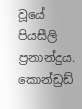වූයේ පියසීලි ප්‍රනාන්දුය. කොන්ඩ්‍රඩ්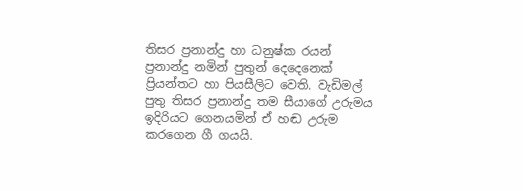තිසර ප්‍රනාන්දු හා ධනුෂ්ක රයන් ප්‍රනාන්දු නමින් පුතුන් දෙදෙනෙක් ප්‍රියන්තට හා පියසීලිට වෙති. වැඩිමල් පුතු තිසර ප්‍රනාන්දු තම සීයාගේ උරුමය ඉදිරියට ගෙනයමින් ඒ හඬ උරුම කරගෙන ගී ගයයි.